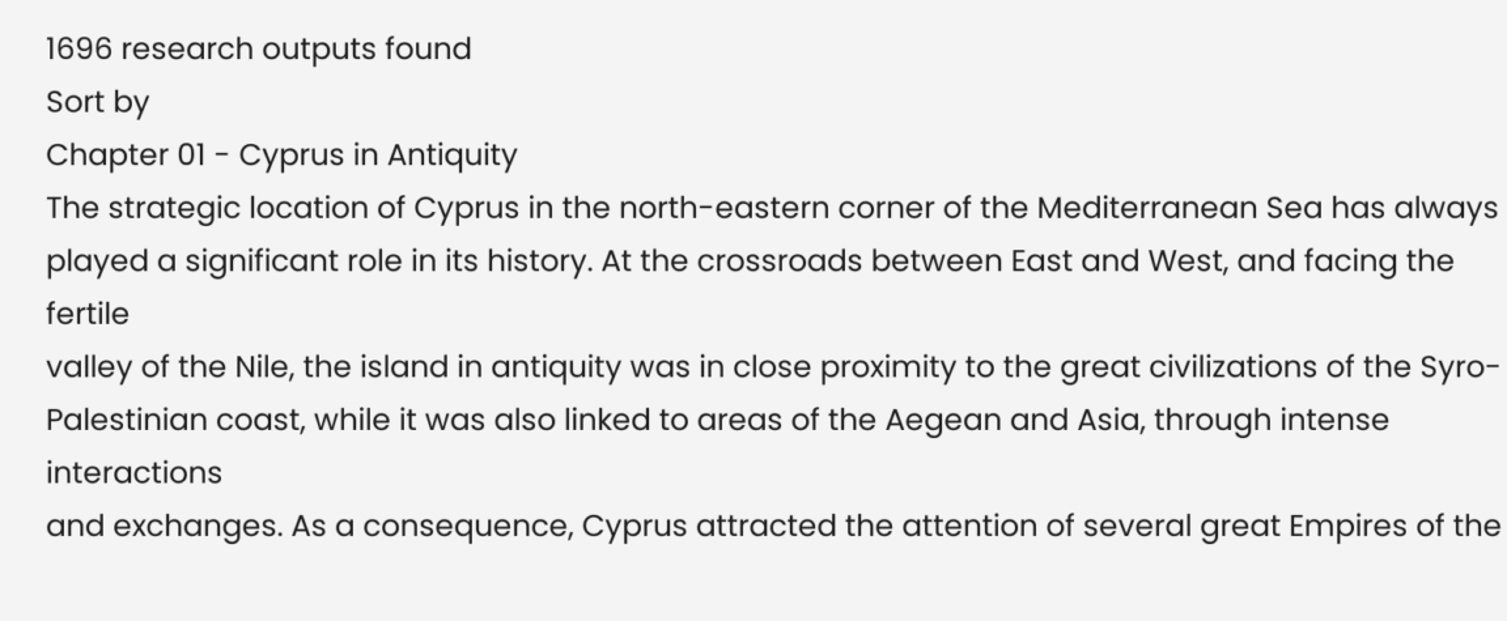1696 research outputs found
Sort by
Chapter 01 - Cyprus in Antiquity
The strategic location of Cyprus in the north-eastern corner of the Mediterranean Sea has always
played a significant role in its history. At the crossroads between East and West, and facing the fertile
valley of the Nile, the island in antiquity was in close proximity to the great civilizations of the Syro-
Palestinian coast, while it was also linked to areas of the Aegean and Asia, through intense interactions
and exchanges. As a consequence, Cyprus attracted the attention of several great Empires of the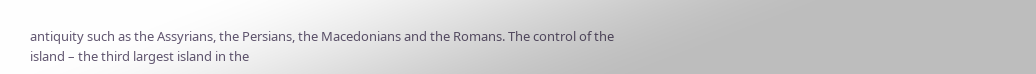antiquity such as the Assyrians, the Persians, the Macedonians and the Romans. The control of the
island – the third largest island in the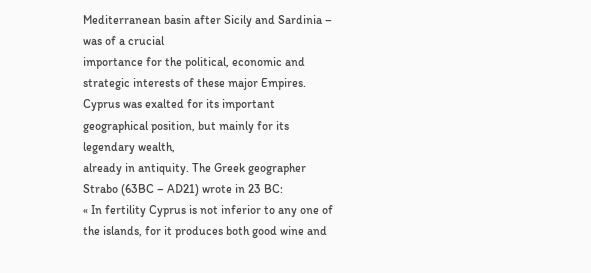Mediterranean basin after Sicily and Sardinia – was of a crucial
importance for the political, economic and strategic interests of these major Empires.
Cyprus was exalted for its important geographical position, but mainly for its legendary wealth,
already in antiquity. The Greek geographer Strabo (63BC – AD21) wrote in 23 BC:
« In fertility Cyprus is not inferior to any one of the islands, for it produces both good wine and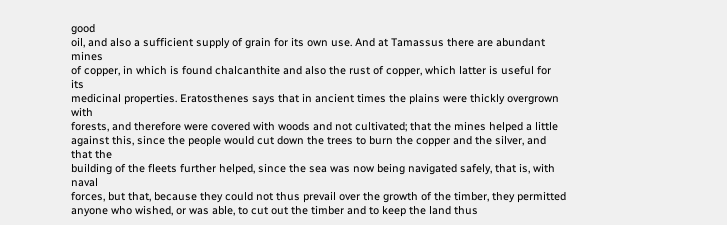good
oil, and also a sufficient supply of grain for its own use. And at Tamassus there are abundant mines
of copper, in which is found chalcanthite and also the rust of copper, which latter is useful for its
medicinal properties. Eratosthenes says that in ancient times the plains were thickly overgrown with
forests, and therefore were covered with woods and not cultivated; that the mines helped a little
against this, since the people would cut down the trees to burn the copper and the silver, and that the
building of the fleets further helped, since the sea was now being navigated safely, that is, with naval
forces, but that, because they could not thus prevail over the growth of the timber, they permitted
anyone who wished, or was able, to cut out the timber and to keep the land thus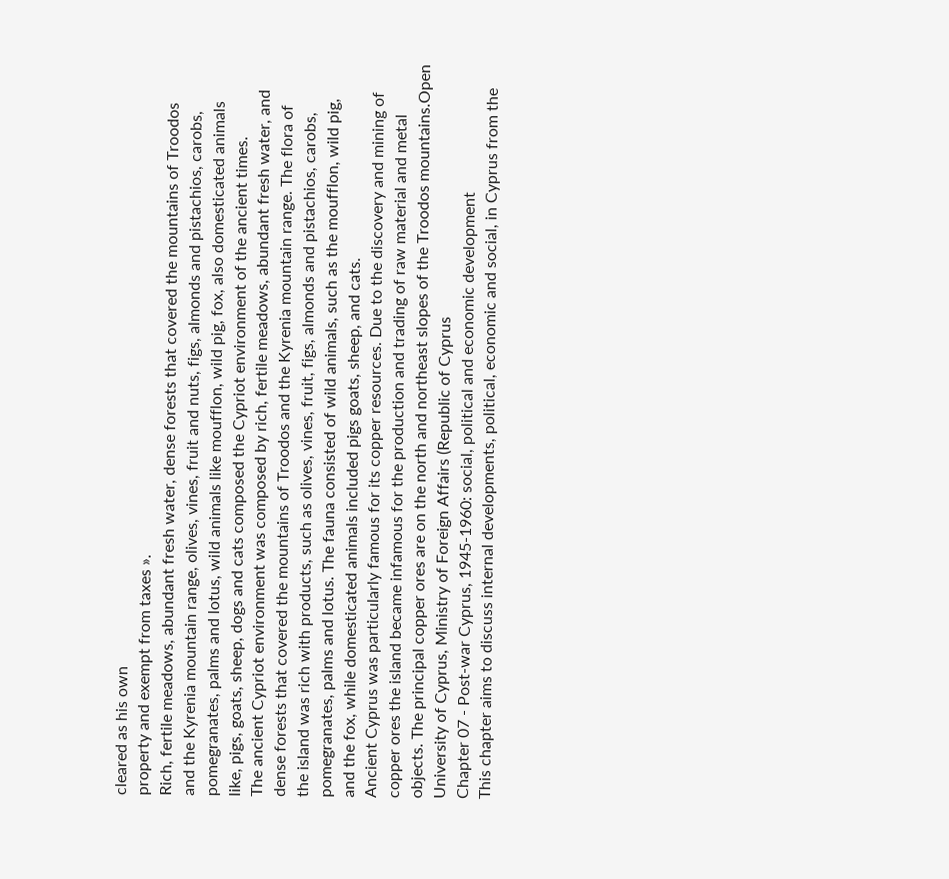cleared as his own
property and exempt from taxes ».
Rich, fertile meadows, abundant fresh water, dense forests that covered the mountains of Troodos
and the Kyrenia mountain range, olives, vines, fruit and nuts, figs, almonds and pistachios, carobs,
pomegranates, palms and lotus, wild animals like moufflon, wild pig, fox, also domesticated animals
like, pigs, goats, sheep, dogs and cats composed the Cypriot environment of the ancient times.
The ancient Cypriot environment was composed by rich, fertile meadows, abundant fresh water, and
dense forests that covered the mountains of Troodos and the Kyrenia mountain range. The flora of
the island was rich with products, such as olives, vines, fruit, figs, almonds and pistachios, carobs,
pomegranates, palms and lotus. The fauna consisted of wild animals, such as the moufflon, wild pig,
and the fox, while domesticated animals included pigs goats, sheep, and cats.
Ancient Cyprus was particularly famous for its copper resources. Due to the discovery and mining of
copper ores the island became infamous for the production and trading of raw material and metal
objects. The principal copper ores are on the north and northeast slopes of the Troodos mountains.Open University of Cyprus, Ministry of Foreign Affairs (Republic of Cyprus
Chapter 07 - Post-war Cyprus, 1945-1960: social, political and economic development
This chapter aims to discuss internal developments, political, economic and social, in Cyprus from the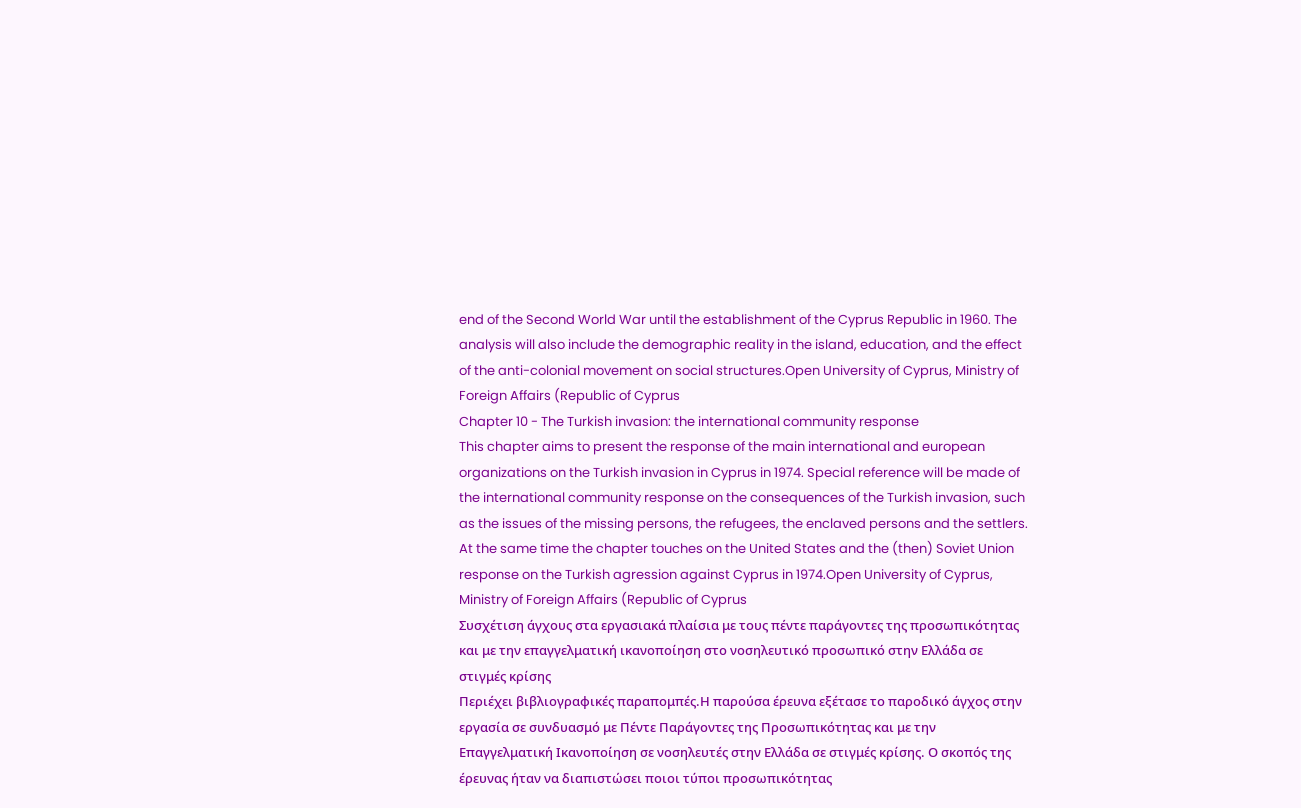end of the Second World War until the establishment of the Cyprus Republic in 1960. The analysis will also include the demographic reality in the island, education, and the effect of the anti-colonial movement on social structures.Open University of Cyprus, Ministry of Foreign Affairs (Republic of Cyprus
Chapter 10 - The Turkish invasion: the international community response
This chapter aims to present the response of the main international and european organizations on the Turkish invasion in Cyprus in 1974. Special reference will be made of the international community response on the consequences of the Turkish invasion, such as the issues of the missing persons, the refugees, the enclaved persons and the settlers. At the same time the chapter touches on the United States and the (then) Soviet Union response on the Turkish agression against Cyprus in 1974.Open University of Cyprus, Ministry of Foreign Affairs (Republic of Cyprus
Συσχέτιση άγχους στα εργασιακά πλαίσια με τους πέντε παράγοντες της προσωπικότητας και με την επαγγελματική ικανοποίηση στο νοσηλευτικό προσωπικό στην Ελλάδα σε στιγμές κρίσης
Περιέχει βιβλιογραφικές παραπομπές.Η παρούσα έρευνα εξέτασε το παροδικό άγχος στην εργασία σε συνδυασμό με Πέντε Παράγοντες της Προσωπικότητας και με την Επαγγελματική Ικανοποίηση σε νοσηλευτές στην Ελλάδα σε στιγμές κρίσης. Ο σκοπός της έρευνας ήταν να διαπιστώσει ποιοι τύποι προσωπικότητας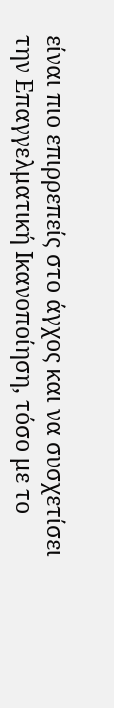είναι πιο επιρρεπείς στο άγχος και να συσχετίσει την Επαγγελματική Ικανοποίηση, τόσο με το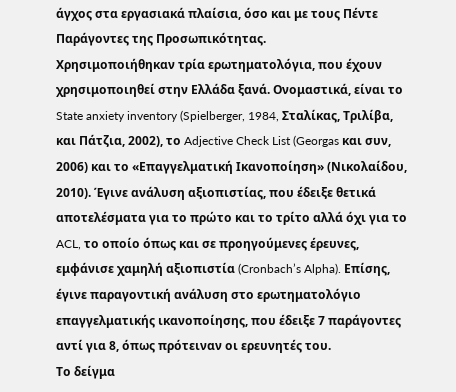άγχος στα εργασιακά πλαίσια, όσο και με τους Πέντε Παράγοντες της Προσωπικότητας.
Χρησιμοποιήθηκαν τρία ερωτηματολόγια, που έχουν χρησιμοποιηθεί στην Ελλάδα ξανά. Ονομαστικά, είναι το State anxiety inventory (Spielberger, 1984, Σταλίκας, Τριλίβα, και Πάτζια, 2002), το Adjective Check List (Georgas και συν, 2006) και το «Επαγγελματική Ικανοποίηση» (Νικολαίδου, 2010). Έγινε ανάλυση αξιοπιστίας, που έδειξε θετικά αποτελέσματα για το πρώτο και το τρίτο αλλά όχι για το ACL, το οποίο όπως και σε προηγούμενες έρευνες, εμφάνισε χαμηλή αξιοπιστία (Cronbach’s Alpha). Επίσης, έγινε παραγοντική ανάλυση στο ερωτηματολόγιο επαγγελματικής ικανοποίησης, που έδειξε 7 παράγοντες αντί για 8, όπως πρότειναν οι ερευνητές του.
Το δείγμα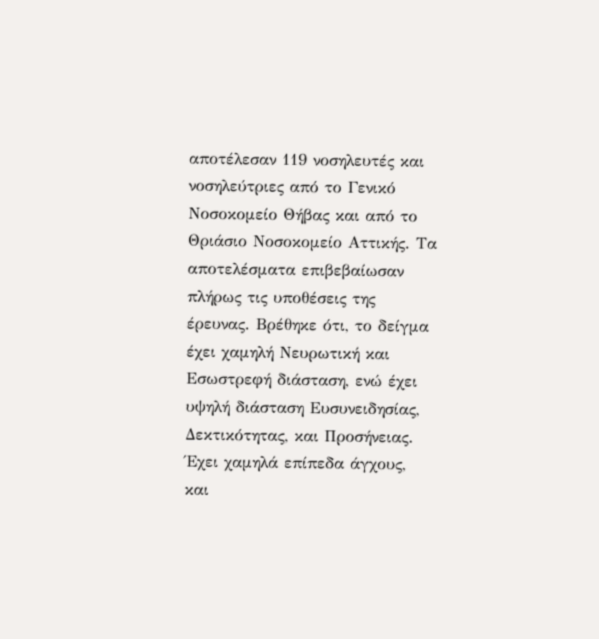αποτέλεσαν 119 νοσηλευτές και νοσηλεύτριες από το Γενικό Νοσοκομείο Θήβας και από το Θριάσιο Νοσοκομείο Αττικής. Τα αποτελέσματα επιβεβαίωσαν πλήρως τις υποθέσεις της έρευνας. Βρέθηκε ότι, το δείγμα έχει χαμηλή Νευρωτική και Εσωστρεφή διάσταση, ενώ έχει υψηλή διάσταση Ευσυνειδησίας, Δεκτικότητας, και Προσήνειας. Έχει χαμηλά επίπεδα άγχους, και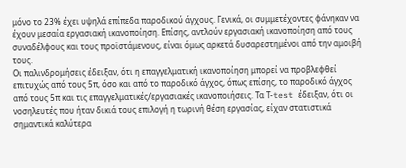μόνο το 23% έχει υψηλά επίπεδα παροδικού άγχους. Γενικά, οι συμμετέχοντες φάνηκαν να έχουν μεσαία εργασιακή ικανοποίηση. Επίσης, αντλούν εργασιακή ικανοποίηση από τους συναδέλφους και τους προϊστάμενους, είναι όμως αρκετά δυσαρεστημένοι από την αμοιβή τους.
Οι παλινδρομήσεις έδειξαν, ότι η επαγγελματική ικανοποίηση μπορεί να προβλεφθεί επιτυχώς από τους 5π, όσο και από το παροδικό άγχος, όπως επίσης, το παροδικό άγχος από τους 5π και τις επαγγελματικές/εργασιακές ικανοποιήσεις. Τα Τ-test έδειξαν, ότι οι νοσηλευτές που ήταν δικιά τους επιλογή η τωρινή θέση εργασίας, είχαν στατιστικά σημαντικά καλύτερα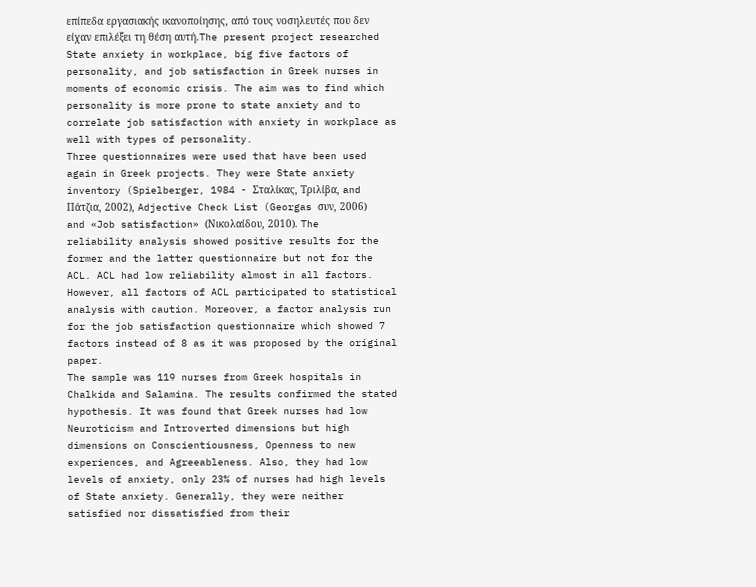επίπεδα εργασιακής ικανοποίησης, από τους νοσηλευτές που δεν είχαν επιλέξει τη θέση αυτή.The present project researched State anxiety in workplace, big five factors of personality, and job satisfaction in Greek nurses in moments of economic crisis. The aim was to find which personality is more prone to state anxiety and to correlate job satisfaction with anxiety in workplace as well with types of personality.
Three questionnaires were used that have been used again in Greek projects. They were State anxiety inventory (Spielberger, 1984 - Σταλίκας, Τριλίβα, and Πάτζια, 2002), Adjective Check List (Georgas συν, 2006) and «Job satisfaction» (Νικολαίδου, 2010). The reliability analysis showed positive results for the former and the latter questionnaire but not for the ACL. ACL had low reliability almost in all factors. However, all factors of ACL participated to statistical analysis with caution. Moreover, a factor analysis run for the job satisfaction questionnaire which showed 7 factors instead of 8 as it was proposed by the original paper.
The sample was 119 nurses from Greek hospitals in Chalkida and Salamina. The results confirmed the stated hypothesis. It was found that Greek nurses had low Neuroticism and Introverted dimensions but high dimensions on Conscientiousness, Openness to new experiences, and Agreeableness. Also, they had low levels of anxiety, only 23% of nurses had high levels of State anxiety. Generally, they were neither satisfied nor dissatisfied from their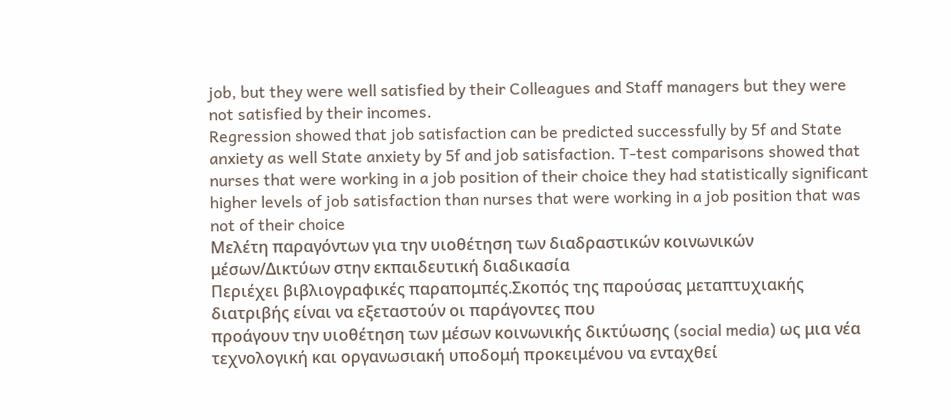job, but they were well satisfied by their Colleagues and Staff managers but they were not satisfied by their incomes.
Regression showed that job satisfaction can be predicted successfully by 5f and State anxiety as well State anxiety by 5f and job satisfaction. T-test comparisons showed that nurses that were working in a job position of their choice they had statistically significant higher levels of job satisfaction than nurses that were working in a job position that was not of their choice
Μελέτη παραγόντων για την υιοθέτηση των διαδραστικών κοινωνικών μέσων/Δικτύων στην εκπαιδευτική διαδικασία
Περιέχει βιβλιογραφικές παραπομπές.Σκοπός της παρούσας μεταπτυχιακής διατριβής είναι να εξεταστούν οι παράγοντες που
προάγουν την υιοθέτηση των μέσων κοινωνικής δικτύωσης (social media) ως μια νέα
τεχνολογική και οργανωσιακή υποδομή προκειμένου να ενταχθεί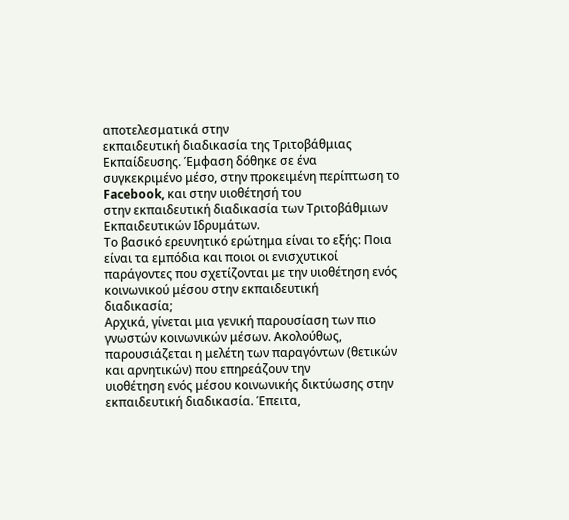αποτελεσματικά στην
εκπαιδευτική διαδικασία της Τριτοβάθμιας Εκπαίδευσης. Έμφαση δόθηκε σε ένα
συγκεκριμένο μέσο, στην προκειμένη περίπτωση το Facebook, και στην υιοθέτησή του
στην εκπαιδευτική διαδικασία των Τριτοβάθμιων Εκπαιδευτικών Ιδρυμάτων.
Το βασικό ερευνητικό ερώτημα είναι το εξής: Ποια είναι τα εμπόδια και ποιοι οι ενισχυτικοί
παράγοντες που σχετίζονται με την υιοθέτηση ενός κοινωνικού μέσου στην εκπαιδευτική
διαδικασία;
Αρχικά, γίνεται μια γενική παρουσίαση των πιο γνωστών κοινωνικών μέσων. Ακολούθως,
παρουσιάζεται η μελέτη των παραγόντων (θετικών και αρνητικών) που επηρεάζουν την
υιοθέτηση ενός μέσου κοινωνικής δικτύωσης στην εκπαιδευτική διαδικασία. Έπειτα,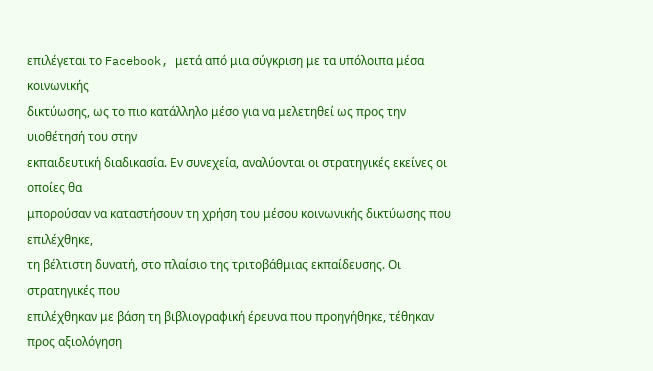επιλέγεται το Facebook, μετά από μια σύγκριση με τα υπόλοιπα μέσα κοινωνικής
δικτύωσης, ως το πιο κατάλληλο μέσο για να μελετηθεί ως προς την υιοθέτησή του στην
εκπαιδευτική διαδικασία. Εν συνεχεία, αναλύονται οι στρατηγικές εκείνες οι οποίες θα
μπορούσαν να καταστήσουν τη χρήση του μέσου κοινωνικής δικτύωσης που επιλέχθηκε,
τη βέλτιστη δυνατή, στο πλαίσιο της τριτοβάθμιας εκπαίδευσης. Οι στρατηγικές που
επιλέχθηκαν με βάση τη βιβλιογραφική έρευνα που προηγήθηκε, τέθηκαν προς αξιολόγηση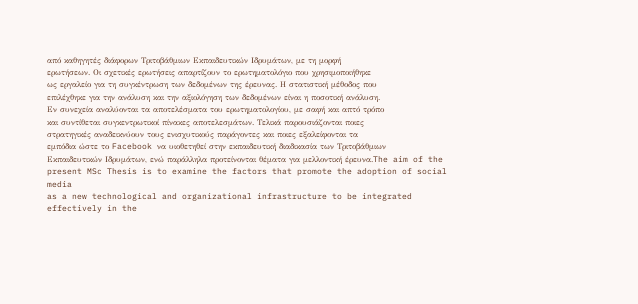από καθηγητές διάφορων Τριτοβάθμιων Εκπαιδευτικών Ιδρυμάτων, με τη μορφή
ερωτήσεων. Οι σχετικές ερωτήσεις απαρτίζουν το ερωτηματολόγιο που χρησιμοποιήθηκε
ως εργαλείο για τη συγκέντρωση των δεδομένων της έρευνας. Η στατιστική μέθοδος που
επιλέχθηκε για την ανάλυση και την αξιολόγηση των δεδομένων είναι η ποσοτική ανάλυση.
Εν συνεχεία αναλύονται τα αποτελέσματα του ερωτηματολογίου, με σαφή και απτό τρόπο
και συντίθεται συγκεντρωτικοί πίνακες αποτελεσμάτων. Τελικά παρουσιάζονται ποιες
στρατηγικές αναδεικνύουν τους ενισχυτικούς παράγοντες και ποιες εξαλείφονται τα
εμπόδια ώστε το Facebook να υιοθετηθεί στην εκπαιδευτική διαδικασία των Τριτοβάθμιων
Εκπαιδευτικών Ιδρυμάτων, ενώ παράλληλα προτείνονται θέματα για μελλοντική έρευνα.The aim of the present MSc Thesis is to examine the factors that promote the adoption of social media
as a new technological and organizational infrastructure to be integrated effectively in the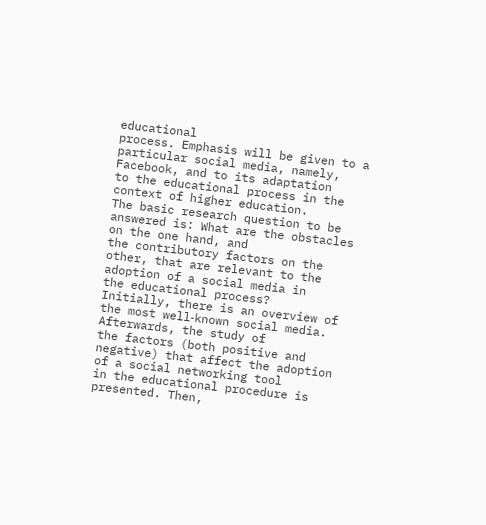educational
process. Emphasis will be given to a particular social media, namely, Facebook, and to its adaptation
to the educational process in the context of higher education.
The basic research question to be answered is: What are the obstacles on the one hand, and
the contributory factors on the other, that are relevant to the adoption of a social media in
the educational process?
Initially, there is an overview of the most well‐known social media. Afterwards, the study of
the factors (both positive and negative) that affect the adoption of a social networking tool
in the educational procedure is presented. Then,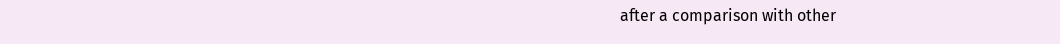after a comparison with other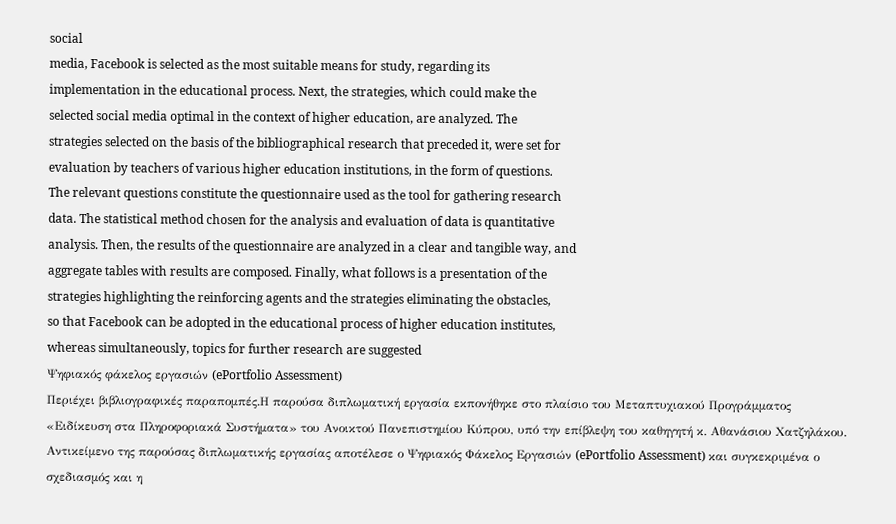social
media, Facebook is selected as the most suitable means for study, regarding its
implementation in the educational process. Next, the strategies, which could make the
selected social media optimal in the context of higher education, are analyzed. The
strategies selected on the basis of the bibliographical research that preceded it, were set for
evaluation by teachers of various higher education institutions, in the form of questions.
The relevant questions constitute the questionnaire used as the tool for gathering research
data. The statistical method chosen for the analysis and evaluation of data is quantitative
analysis. Then, the results of the questionnaire are analyzed in a clear and tangible way, and
aggregate tables with results are composed. Finally, what follows is a presentation of the
strategies highlighting the reinforcing agents and the strategies eliminating the obstacles,
so that Facebook can be adopted in the educational process of higher education institutes,
whereas simultaneously, topics for further research are suggested
Ψηφιακός φάκελος εργασιών (ePortfolio Assessment)
Περιέχει βιβλιογραφικές παραπομπές.Η παρούσα διπλωματική εργασία εκπονήθηκε στο πλαίσιο του Μεταπτυχιακού Προγράμματος «Ειδίκευση στα Πληροφοριακά Συστήματα» του Ανοικτού Πανεπιστημίου Κύπρου, υπό την επίβλεψη του καθηγητή κ. Αθανάσιου Χατζηλάκου.
Αντικείμενο της παρούσας διπλωματικής εργασίας αποτέλεσε ο Ψηφιακός Φάκελος Εργασιών (ePortfolio Assessment) και συγκεκριμένα ο σχεδιασμός και η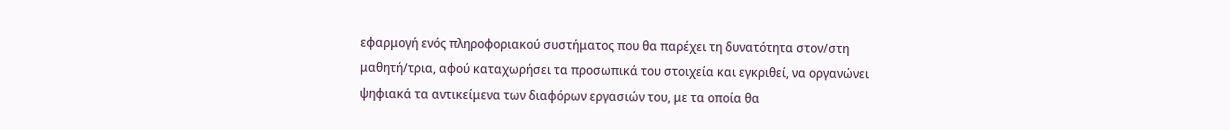εφαρμογή ενός πληροφοριακού συστήματος που θα παρέχει τη δυνατότητα στον/στη μαθητή/τρια, αφού καταχωρήσει τα προσωπικά του στοιχεία και εγκριθεί, να οργανώνει ψηφιακά τα αντικείμενα των διαφόρων εργασιών του, με τα οποία θα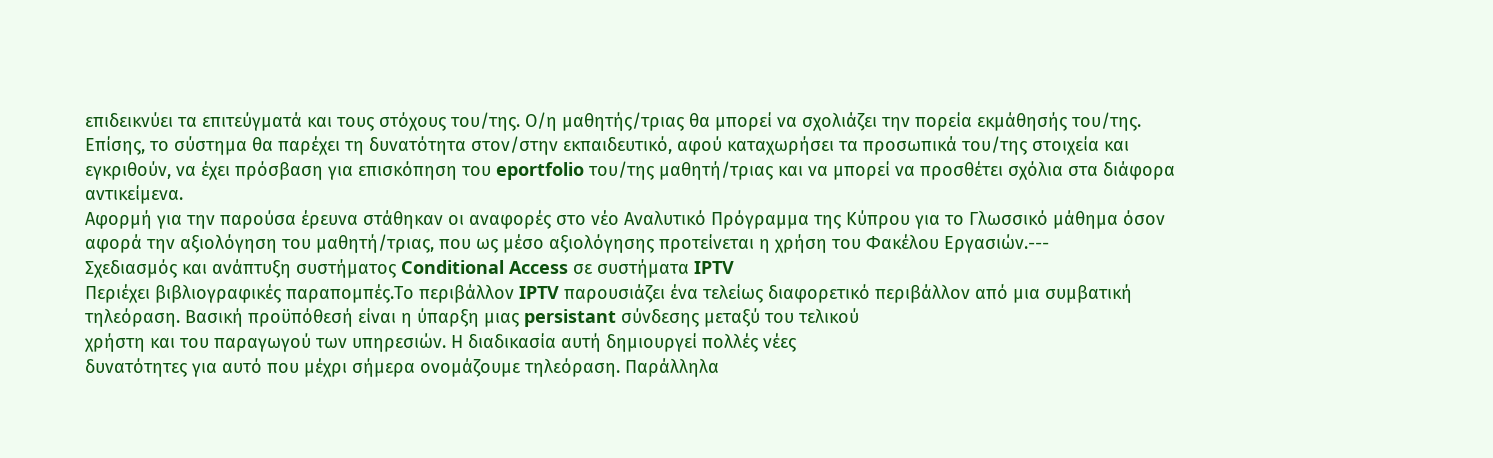επιδεικνύει τα επιτεύγματά και τους στόχους του/της. Ο/η μαθητής/τριας θα μπορεί να σχολιάζει την πορεία εκμάθησής του/της. Επίσης, το σύστημα θα παρέχει τη δυνατότητα στον/στην εκπαιδευτικό, αφού καταχωρήσει τα προσωπικά του/της στοιχεία και εγκριθούν, να έχει πρόσβαση για επισκόπηση του eportfolio του/της μαθητή/τριας και να μπορεί να προσθέτει σχόλια στα διάφορα αντικείμενα.
Αφορμή για την παρούσα έρευνα στάθηκαν οι αναφορές στο νέο Αναλυτικό Πρόγραμμα της Κύπρου για το Γλωσσικό μάθημα όσον αφορά την αξιολόγηση του μαθητή/τριας, που ως μέσο αξιολόγησης προτείνεται η χρήση του Φακέλου Εργασιών.---
Σχεδιασμός και ανάπτυξη συστήματος Conditional Access σε συστήματα IPTV
Περιέχει βιβλιογραφικές παραπομπές.Το περιβάλλον IPTV παρουσιάζει ένα τελείως διαφορετικό περιβάλλον από μια συμβατική
τηλεόραση. Βασική προϋπόθεσή είναι η ύπαρξη μιας persistant σύνδεσης μεταξύ του τελικού
χρήστη και του παραγωγού των υπηρεσιών. Η διαδικασία αυτή δημιουργεί πολλές νέες
δυνατότητες για αυτό που μέχρι σήμερα ονομάζουμε τηλεόραση. Παράλληλα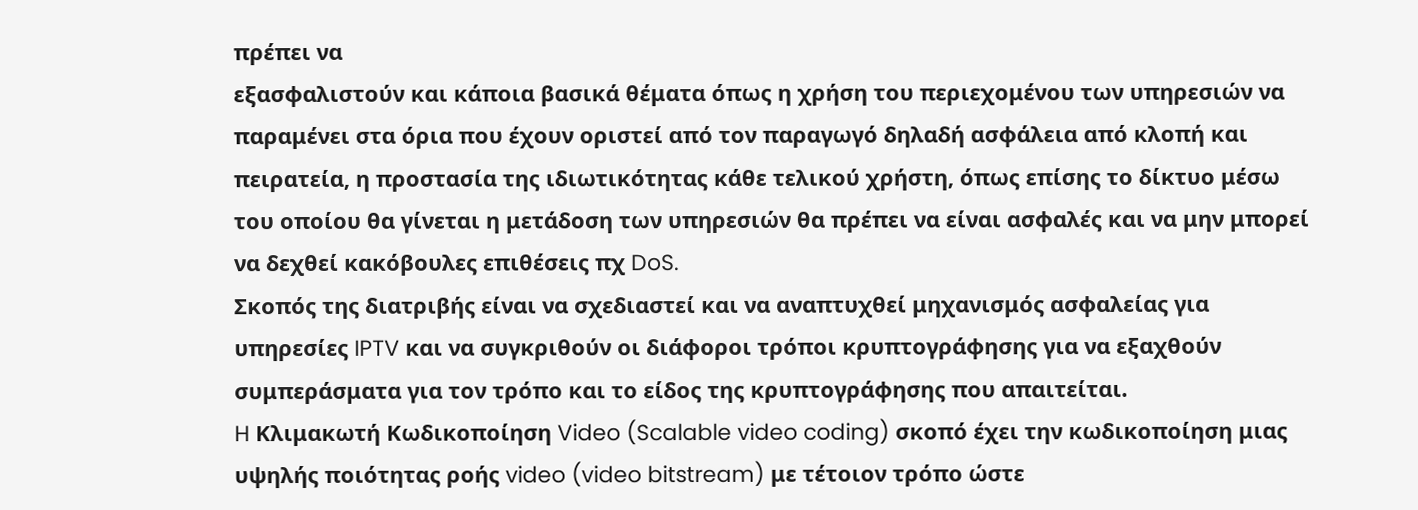πρέπει να
εξασφαλιστούν και κάποια βασικά θέματα όπως η χρήση του περιεχομένου των υπηρεσιών να
παραμένει στα όρια που έχουν οριστεί από τον παραγωγό δηλαδή ασφάλεια από κλοπή και
πειρατεία, η προστασία της ιδιωτικότητας κάθε τελικού χρήστη, όπως επίσης το δίκτυο μέσω
του οποίου θα γίνεται η μετάδοση των υπηρεσιών θα πρέπει να είναι ασφαλές και να μην μπορεί
να δεχθεί κακόβουλες επιθέσεις πχ DoS.
Σκοπός της διατριβής είναι να σχεδιαστεί και να αναπτυχθεί μηχανισμός ασφαλείας για
υπηρεσίες IPTV και να συγκριθούν οι διάφοροι τρόποι κρυπτογράφησης για να εξαχθούν
συμπεράσματα για τον τρόπο και το είδος της κρυπτογράφησης που απαιτείται.
H Κλιμακωτή Κωδικοποίηση Video (Scalable video coding) σκοπό έχει την κωδικοποίηση μιας
υψηλής ποιότητας ροής video (video bitstream) με τέτοιον τρόπο ώστε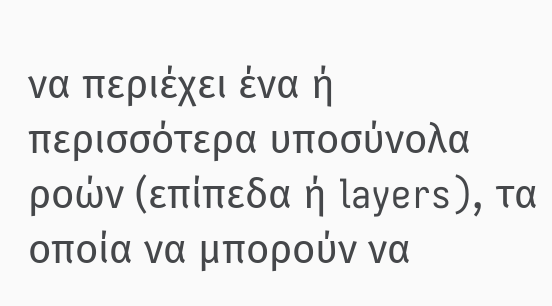να περιέχει ένα ή
περισσότερα υποσύνολα ροών (επίπεδα ή layers), τα οποία να μπορούν να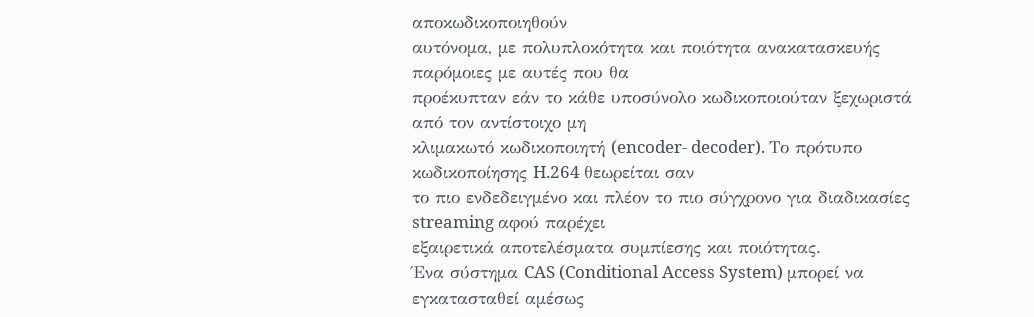αποκωδικοποιηθούν
αυτόνομα, με πολυπλοκότητα και ποιότητα ανακατασκευής παρόμοιες με αυτές που θα
προέκυπταν εάν το κάθε υποσύνολο κωδικοποιούταν ξεχωριστά από τον αντίστοιχο μη
κλιμακωτό κωδικοποιητή (encoder- decoder). Το πρότυπο κωδικοποίησης H.264 θεωρείται σαν
το πιο ενδεδειγμένο και πλέον το πιο σύγχρονο για διαδικασίες streaming αφού παρέχει
εξαιρετικά αποτελέσματα συμπίεσης και ποιότητας.
Ένα σύστημα CAS (Conditional Access System) μπορεί να εγκατασταθεί αμέσως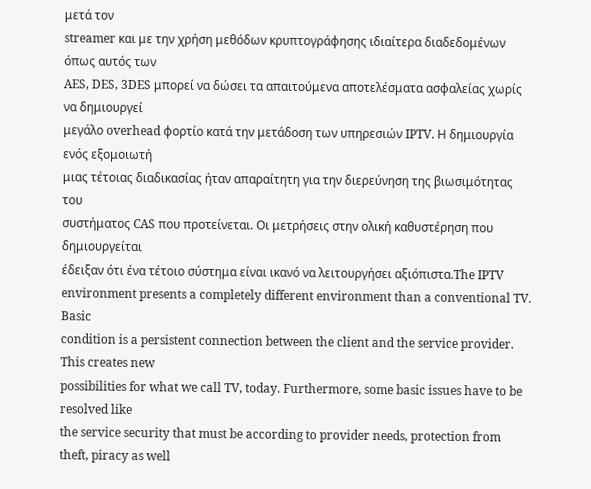μετά τον
streamer και με την χρήση μεθόδων κρυπτογράφησης ιδιαίτερα διαδεδομένων όπως αυτός των
AES, DES, 3DES μπορεί να δώσει τα απαιτούμενα αποτελέσματα ασφαλείας χωρίς να δημιουργεί
μεγάλο overhead φορτίο κατά την μετάδοση των υπηρεσιών IPTV. Η δημιουργία ενός εξομοιωτή
μιας τέτοιας διαδικασίας ήταν απαραίτητη για την διερεύνηση της βιωσιμότητας του
συστήματος CAS που προτείνεται. Οι μετρήσεις στην ολική καθυστέρηση που δημιουργείται
έδειξαν ότι ένα τέτοιο σύστημα είναι ικανό να λειτουργήσει αξιόπιστα.The IPTV environment presents a completely different environment than a conventional TV. Basic
condition is a persistent connection between the client and the service provider. This creates new
possibilities for what we call TV, today. Furthermore, some basic issues have to be resolved like
the service security that must be according to provider needs, protection from theft, piracy as well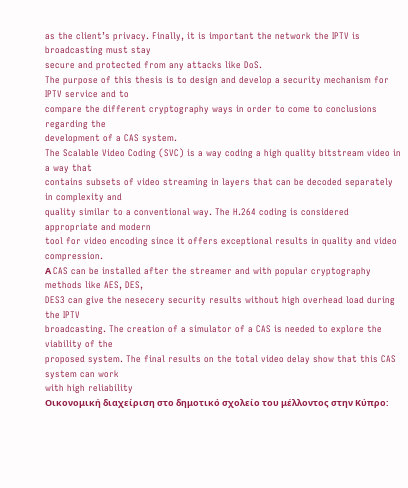as the client’s privacy. Finally, it is important the network the IPTV is broadcasting must stay
secure and protected from any attacks like DoS.
The purpose of this thesis is to design and develop a security mechanism for IPTV service and to
compare the different cryptography ways in order to come to conclusions regarding the
development of a CAS system.
The Scalable Video Coding (SVC) is a way coding a high quality bitstream video in a way that
contains subsets of video streaming in layers that can be decoded separately in complexity and
quality similar to a conventional way. The H.264 coding is considered appropriate and modern
tool for video encoding since it offers exceptional results in quality and video compression.
Α CAS can be installed after the streamer and with popular cryptography methods like AES, DES,
DES3 can give the nesecery security results without high overhead load during the IPTV
broadcasting. The creation of a simulator of a CAS is needed to explore the viability of the
proposed system. The final results on the total video delay show that this CAS system can work
with high reliability
Οικονομική διαχείριση στο δημοτικό σχολείο του μέλλοντος στην Κύπρο: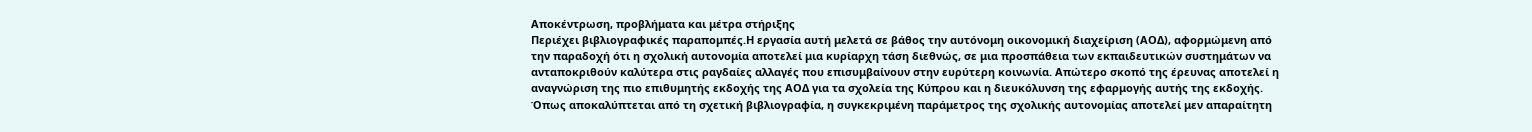Αποκέντρωση, προβλήματα και μέτρα στήριξης
Περιέχει βιβλιογραφικές παραπομπές.Η εργασία αυτή μελετά σε βάθος την αυτόνομη οικονομική διαχείριση (ΑΟΔ), αφορμώμενη από την παραδοχή ότι η σχολική αυτονομία αποτελεί μια κυρίαρχη τάση διεθνώς, σε μια προσπάθεια των εκπαιδευτικών συστημάτων να ανταποκριθούν καλύτερα στις ραγδαίες αλλαγές που επισυμβαίνουν στην ευρύτερη κοινωνία. Απώτερο σκοπό της έρευνας αποτελεί η αναγνώριση της πιο επιθυμητής εκδοχής της ΑΟΔ για τα σχολεία της Κύπρου και η διευκόλυνση της εφαρμογής αυτής της εκδοχής. Όπως αποκαλύπτεται από τη σχετική βιβλιογραφία, η συγκεκριμένη παράμετρος της σχολικής αυτονομίας αποτελεί μεν απαραίτητη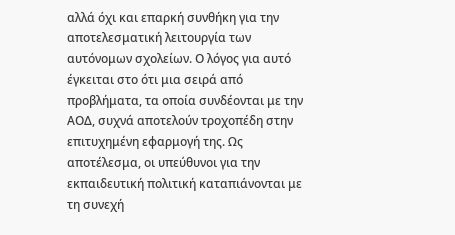αλλά όχι και επαρκή συνθήκη για την αποτελεσματική λειτουργία των αυτόνομων σχολείων. Ο λόγος για αυτό έγκειται στο ότι μια σειρά από προβλήματα, τα οποία συνδέονται με την ΑΟΔ, συχνά αποτελούν τροχοπέδη στην επιτυχημένη εφαρμογή της. Ως αποτέλεσμα, οι υπεύθυνοι για την εκπαιδευτική πολιτική καταπιάνονται με τη συνεχή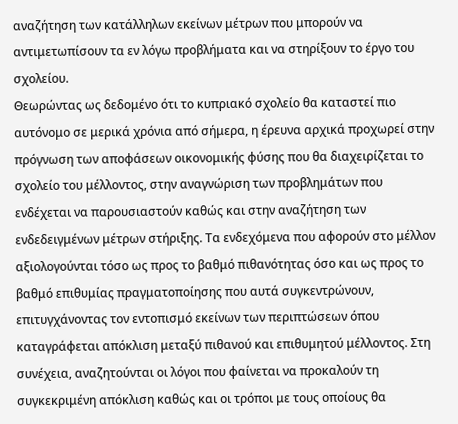αναζήτηση των κατάλληλων εκείνων μέτρων που μπορούν να αντιμετωπίσουν τα εν λόγω προβλήματα και να στηρίξουν το έργο του σχολείου.
Θεωρώντας ως δεδομένο ότι το κυπριακό σχολείο θα καταστεί πιο αυτόνομο σε μερικά χρόνια από σήμερα, η έρευνα αρχικά προχωρεί στην πρόγνωση των αποφάσεων οικονομικής φύσης που θα διαχειρίζεται το σχολείο του μέλλοντος, στην αναγνώριση των προβλημάτων που ενδέχεται να παρουσιαστούν καθώς και στην αναζήτηση των ενδεδειγμένων μέτρων στήριξης. Τα ενδεχόμενα που αφορούν στο μέλλον αξιολογούνται τόσο ως προς το βαθμό πιθανότητας όσο και ως προς το βαθμό επιθυμίας πραγματοποίησης που αυτά συγκεντρώνουν, επιτυγχάνοντας τον εντοπισμό εκείνων των περιπτώσεων όπου καταγράφεται απόκλιση μεταξύ πιθανού και επιθυμητού μέλλοντος. Στη συνέχεια, αναζητούνται οι λόγοι που φαίνεται να προκαλούν τη συγκεκριμένη απόκλιση καθώς και οι τρόποι με τους οποίους θα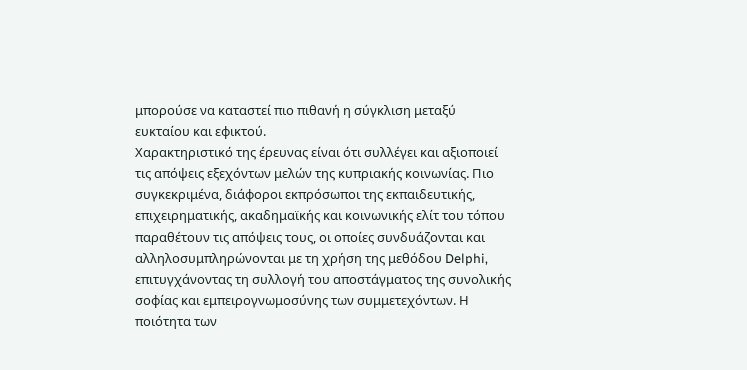μπορούσε να καταστεί πιο πιθανή η σύγκλιση μεταξύ ευκταίου και εφικτού.
Χαρακτηριστικό της έρευνας είναι ότι συλλέγει και αξιοποιεί τις απόψεις εξεχόντων μελών της κυπριακής κοινωνίας. Πιο συγκεκριμένα, διάφοροι εκπρόσωποι της εκπαιδευτικής, επιχειρηματικής, ακαδημαϊκής και κοινωνικής ελίτ του τόπου παραθέτουν τις απόψεις τους, οι οποίες συνδυάζονται και αλληλοσυμπληρώνονται με τη χρήση της μεθόδου Delphi, επιτυγχάνοντας τη συλλογή του αποστάγματος της συνολικής σοφίας και εμπειρογνωμοσύνης των συμμετεχόντων. Η ποιότητα των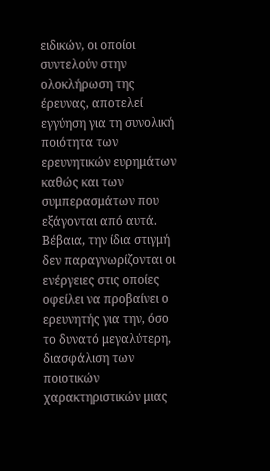ειδικών, οι οποίοι συντελούν στην ολοκλήρωση της έρευνας, αποτελεί εγγύηση για τη συνολική ποιότητα των ερευνητικών ευρημάτων καθώς και των συμπερασμάτων που εξάγονται από αυτά. Βέβαια, την ίδια στιγμή δεν παραγνωρίζονται οι ενέργειες στις οποίες οφείλει να προβαίνει ο ερευνητής για την, όσο το δυνατό μεγαλύτερη, διασφάλιση των ποιοτικών χαρακτηριστικών μιας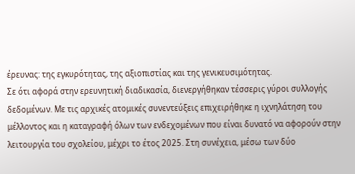έρευνας: της εγκυρότητας, της αξιοπιστίας και της γενικευσιμότητας.
Σε ότι αφορά στην ερευνητική διαδικασία, διενεργήθηκαν τέσσερις γύροι συλλογής δεδομένων. Με τις αρχικές ατομικές συνεντεύξεις επιχειρήθηκε η ιχνηλάτηση του μέλλοντος και η καταγραφή όλων των ενδεχομένων που είναι δυνατό να αφορούν στην λειτουργία του σχολείου, μέχρι το έτος 2025. Στη συνέχεια, μέσω των δύο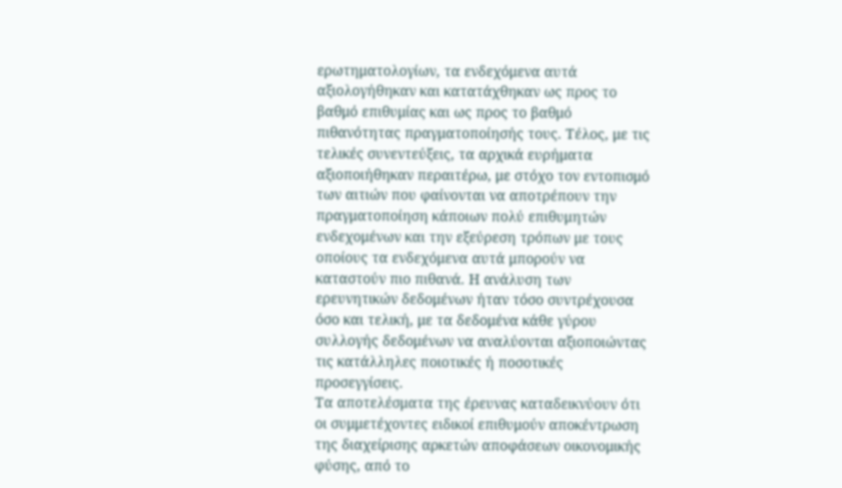ερωτηματολογίων, τα ενδεχόμενα αυτά αξιολογήθηκαν και κατατάχθηκαν ως προς το βαθμό επιθυμίας και ως προς το βαθμό πιθανότητας πραγματοποίησής τους. Τέλος, με τις τελικές συνεντεύξεις, τα αρχικά ευρήματα αξιοποιήθηκαν περαιτέρω, με στόχο τον εντοπισμό των αιτιών που φαίνονται να αποτρέπουν την πραγματοποίηση κάποιων πολύ επιθυμητών ενδεχομένων και την εξεύρεση τρόπων με τους οποίους τα ενδεχόμενα αυτά μπορούν να καταστούν πιο πιθανά. Η ανάλυση των ερευνητικών δεδομένων ήταν τόσο συντρέχουσα όσο και τελική, με τα δεδομένα κάθε γύρου συλλογής δεδομένων να αναλύονται αξιοποιώντας τις κατάλληλες ποιοτικές ή ποσοτικές προσεγγίσεις.
Τα αποτελέσματα της έρευνας καταδεικνύουν ότι οι συμμετέχοντες ειδικοί επιθυμούν αποκέντρωση της διαχείρισης αρκετών αποφάσεων οικονομικής φύσης, από το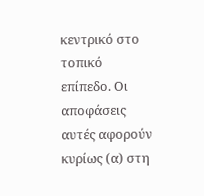κεντρικό στο τοπικό επίπεδο. Οι αποφάσεις αυτές αφορούν κυρίως (α) στη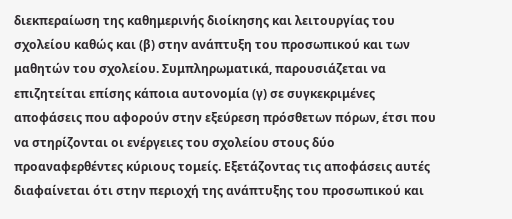διεκπεραίωση της καθημερινής διοίκησης και λειτουργίας του σχολείου καθώς και (β) στην ανάπτυξη του προσωπικού και των μαθητών του σχολείου. Συμπληρωματικά, παρουσιάζεται να επιζητείται επίσης κάποια αυτονομία (γ) σε συγκεκριμένες αποφάσεις που αφορούν στην εξεύρεση πρόσθετων πόρων, έτσι που να στηρίζονται οι ενέργειες του σχολείου στους δύο προαναφερθέντες κύριους τομείς. Εξετάζοντας τις αποφάσεις αυτές διαφαίνεται ότι στην περιοχή της ανάπτυξης του προσωπικού και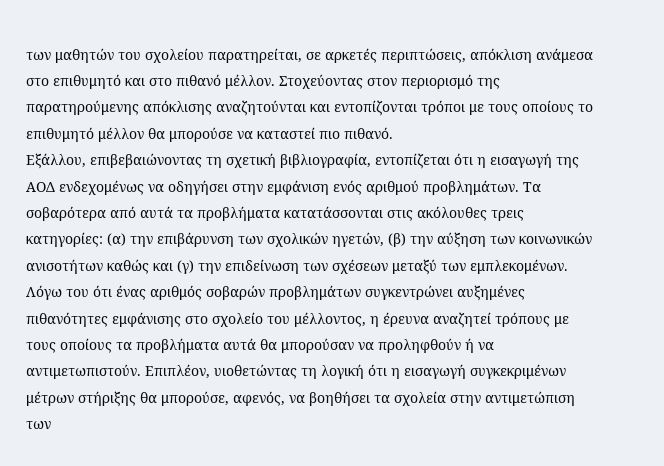των μαθητών του σχολείου παρατηρείται, σε αρκετές περιπτώσεις, απόκλιση ανάμεσα στο επιθυμητό και στο πιθανό μέλλον. Στοχεύοντας στον περιορισμό της παρατηρούμενης απόκλισης αναζητούνται και εντοπίζονται τρόποι με τους οποίους το επιθυμητό μέλλον θα μπορούσε να καταστεί πιο πιθανό.
Εξάλλου, επιβεβαιώνοντας τη σχετική βιβλιογραφία, εντοπίζεται ότι η εισαγωγή της ΑΟΔ ενδεχομένως να οδηγήσει στην εμφάνιση ενός αριθμού προβλημάτων. Τα σοβαρότερα από αυτά τα προβλήματα κατατάσσονται στις ακόλουθες τρεις κατηγορίες: (α) την επιβάρυνση των σχολικών ηγετών, (β) την αύξηση των κοινωνικών ανισοτήτων καθώς και (γ) την επιδείνωση των σχέσεων μεταξύ των εμπλεκομένων. Λόγω του ότι ένας αριθμός σοβαρών προβλημάτων συγκεντρώνει αυξημένες πιθανότητες εμφάνισης στο σχολείο του μέλλοντος, η έρευνα αναζητεί τρόπους με τους οποίους τα προβλήματα αυτά θα μπορούσαν να προληφθούν ή να αντιμετωπιστούν. Επιπλέον, υιοθετώντας τη λογική ότι η εισαγωγή συγκεκριμένων μέτρων στήριξης θα μπορούσε, αφενός, να βοηθήσει τα σχολεία στην αντιμετώπιση των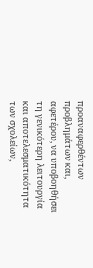προαναφερθέντων προβλημάτων και, αφετέρου, να υποβοηθήσει τη γενικότερη λειτουργία και αποτελεσματικότητα των σχολείων,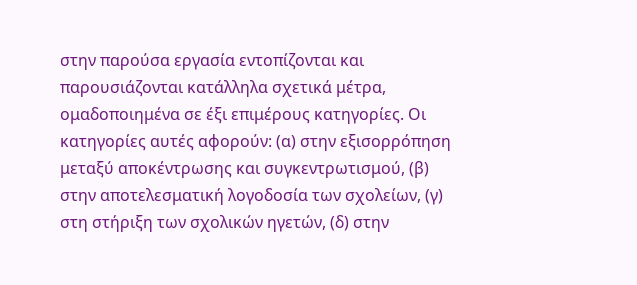στην παρούσα εργασία εντοπίζονται και παρουσιάζονται κατάλληλα σχετικά μέτρα, ομαδοποιημένα σε έξι επιμέρους κατηγορίες. Οι κατηγορίες αυτές αφορούν: (α) στην εξισορρόπηση μεταξύ αποκέντρωσης και συγκεντρωτισμού, (β) στην αποτελεσματική λογοδοσία των σχολείων, (γ) στη στήριξη των σχολικών ηγετών, (δ) στην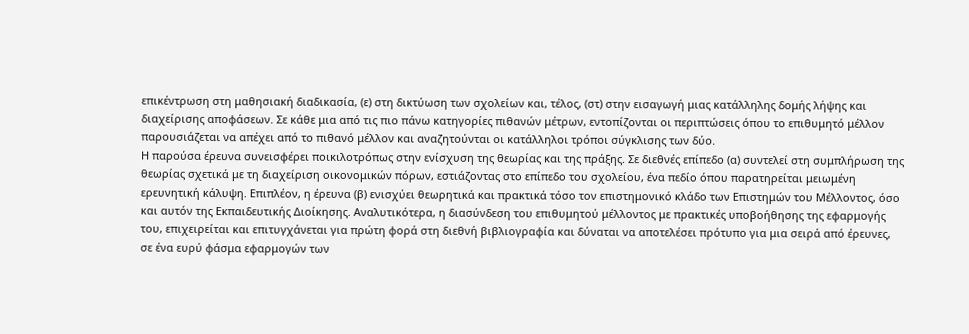επικέντρωση στη μαθησιακή διαδικασία, (ε) στη δικτύωση των σχολείων και, τέλος, (στ) στην εισαγωγή μιας κατάλληλης δομής λήψης και διαχείρισης αποφάσεων. Σε κάθε μια από τις πιο πάνω κατηγορίες πιθανών μέτρων, εντοπίζονται οι περιπτώσεις όπου το επιθυμητό μέλλον παρουσιάζεται να απέχει από το πιθανό μέλλον και αναζητούνται οι κατάλληλοι τρόποι σύγκλισης των δύο.
Η παρούσα έρευνα συνεισφέρει ποικιλοτρόπως στην ενίσχυση της θεωρίας και της πράξης. Σε διεθνές επίπεδο (α) συντελεί στη συμπλήρωση της θεωρίας σχετικά με τη διαχείριση οικονομικών πόρων, εστιάζοντας στο επίπεδο του σχολείου, ένα πεδίο όπου παρατηρείται μειωμένη ερευνητική κάλυψη. Επιπλέον, η έρευνα (β) ενισχύει θεωρητικά και πρακτικά τόσο τον επιστημονικό κλάδο των Επιστημών του Μέλλοντος, όσο και αυτόν της Εκπαιδευτικής Διοίκησης. Αναλυτικότερα, η διασύνδεση του επιθυμητού μέλλοντος με πρακτικές υποβοήθησης της εφαρμογής του, επιχειρείται και επιτυγχάνεται για πρώτη φορά στη διεθνή βιβλιογραφία και δύναται να αποτελέσει πρότυπο για μια σειρά από έρευνες, σε ένα ευρύ φάσμα εφαρμογών των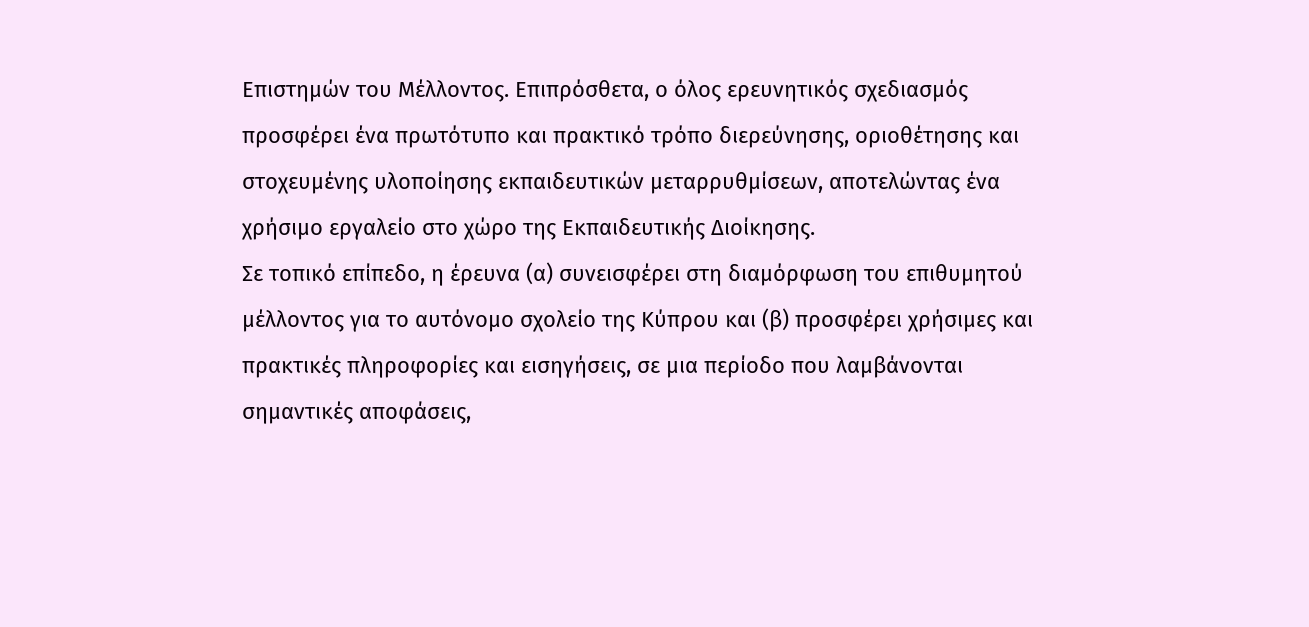Επιστημών του Μέλλοντος. Επιπρόσθετα, ο όλος ερευνητικός σχεδιασμός προσφέρει ένα πρωτότυπο και πρακτικό τρόπο διερεύνησης, οριοθέτησης και στοχευμένης υλοποίησης εκπαιδευτικών μεταρρυθμίσεων, αποτελώντας ένα χρήσιμο εργαλείο στο χώρο της Εκπαιδευτικής Διοίκησης.
Σε τοπικό επίπεδο, η έρευνα (α) συνεισφέρει στη διαμόρφωση του επιθυμητού μέλλοντος για το αυτόνομο σχολείο της Κύπρου και (β) προσφέρει χρήσιμες και πρακτικές πληροφορίες και εισηγήσεις, σε μια περίοδο που λαμβάνονται σημαντικές αποφάσεις,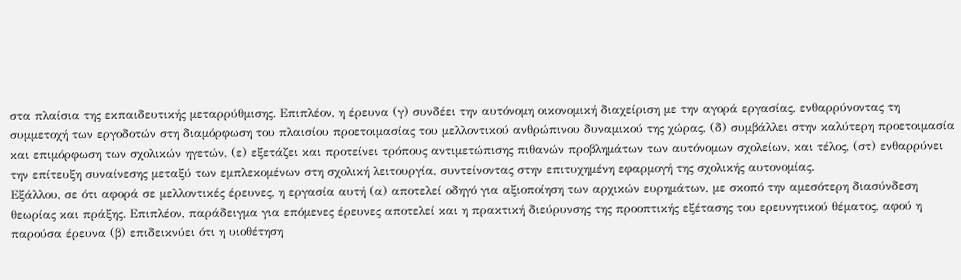στα πλαίσια της εκπαιδευτικής μεταρρύθμισης. Επιπλέον, η έρευνα (γ) συνδέει την αυτόνομη οικονομική διαχείριση με την αγορά εργασίας, ενθαρρύνοντας τη συμμετοχή των εργοδοτών στη διαμόρφωση του πλαισίου προετοιμασίας του μελλοντικού ανθρώπινου δυναμικού της χώρας, (δ) συμβάλλει στην καλύτερη προετοιμασία και επιμόρφωση των σχολικών ηγετών, (ε) εξετάζει και προτείνει τρόπους αντιμετώπισης πιθανών προβλημάτων των αυτόνομων σχολείων, και τέλος, (στ) ενθαρρύνει την επίτευξη συναίνεσης μεταξύ των εμπλεκομένων στη σχολική λειτουργία, συντείνοντας στην επιτυχημένη εφαρμογή της σχολικής αυτονομίας.
Εξάλλου, σε ότι αφορά σε μελλοντικές έρευνες, η εργασία αυτή (α) αποτελεί οδηγό για αξιοποίηση των αρχικών ευρημάτων, με σκοπό την αμεσότερη διασύνδεση θεωρίας και πράξης. Επιπλέον, παράδειγμα για επόμενες έρευνες αποτελεί και η πρακτική διεύρυνσης της προοπτικής εξέτασης του ερευνητικού θέματος, αφού η παρούσα έρευνα (β) επιδεικνύει ότι η υιοθέτηση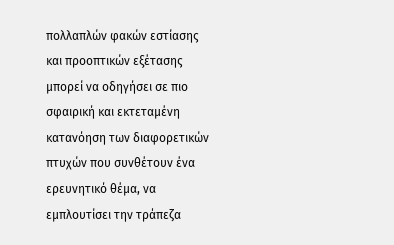πολλαπλών φακών εστίασης και προοπτικών εξέτασης μπορεί να οδηγήσει σε πιο σφαιρική και εκτεταμένη κατανόηση των διαφορετικών πτυχών που συνθέτουν ένα ερευνητικό θέμα, να εμπλουτίσει την τράπεζα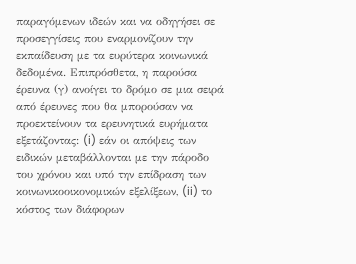παραγόμενων ιδεών και να οδηγήσει σε προσεγγίσεις που εναρμονίζουν την εκπαίδευση με τα ευρύτερα κοινωνικά δεδομένα. Επιπρόσθετα, η παρούσα έρευνα (γ) ανοίγει το δρόμο σε μια σειρά από έρευνες που θα μπορούσαν να προεκτείνουν τα ερευνητικά ευρήματα εξετάζοντας: (i) εάν οι απόψεις των ειδικών μεταβάλλονται με την πάροδο του χρόνου και υπό την επίδραση των κοινωνικοοικονομικών εξελίξεων, (ii) το κόστος των διάφορων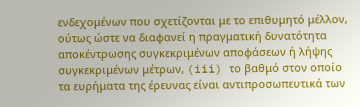ενδεχομένων που σχετίζονται με το επιθυμητό μέλλον, ούτως ώστε να διαφανεί η πραγματική δυνατότητα αποκέντρωσης συγκεκριμένων αποφάσεων ή λήψης συγκεκριμένων μέτρων, (iii) το βαθμό στον οποίο τα ευρήματα της έρευνας είναι αντιπροσωπευτικά των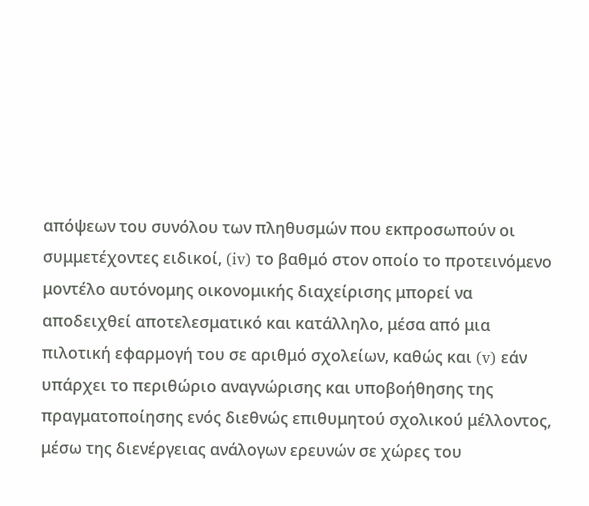απόψεων του συνόλου των πληθυσμών που εκπροσωπούν οι συμμετέχοντες ειδικοί, (iv) το βαθμό στον οποίο το προτεινόμενο μοντέλο αυτόνομης οικονομικής διαχείρισης μπορεί να αποδειχθεί αποτελεσματικό και κατάλληλο, μέσα από μια πιλοτική εφαρμογή του σε αριθμό σχολείων, καθώς και (v) εάν υπάρχει το περιθώριο αναγνώρισης και υποβοήθησης της πραγματοποίησης ενός διεθνώς επιθυμητού σχολικού μέλλοντος, μέσω της διενέργειας ανάλογων ερευνών σε χώρες του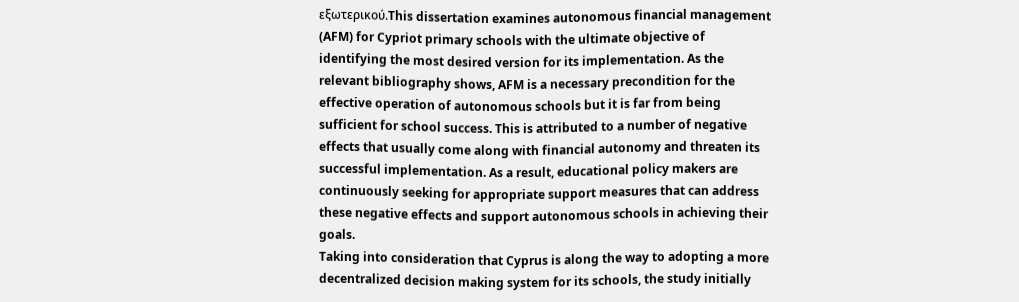εξωτερικού.This dissertation examines autonomous financial management (AFM) for Cypriot primary schools with the ultimate objective of identifying the most desired version for its implementation. As the relevant bibliography shows, AFM is a necessary precondition for the effective operation of autonomous schools but it is far from being sufficient for school success. This is attributed to a number of negative effects that usually come along with financial autonomy and threaten its successful implementation. As a result, educational policy makers are continuously seeking for appropriate support measures that can address these negative effects and support autonomous schools in achieving their goals.
Taking into consideration that Cyprus is along the way to adopting a more decentralized decision making system for its schools, the study initially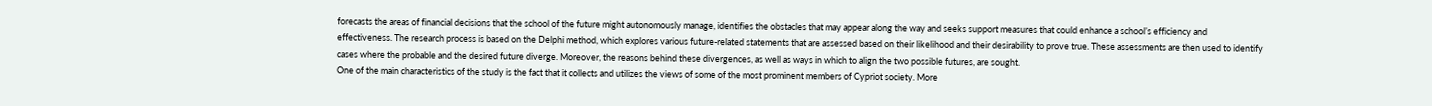forecasts the areas of financial decisions that the school of the future might autonomously manage, identifies the obstacles that may appear along the way and seeks support measures that could enhance a school’s efficiency and effectiveness. The research process is based on the Delphi method, which explores various future-related statements that are assessed based on their likelihood and their desirability to prove true. These assessments are then used to identify cases where the probable and the desired future diverge. Moreover, the reasons behind these divergences, as well as ways in which to align the two possible futures, are sought.
One of the main characteristics of the study is the fact that it collects and utilizes the views of some of the most prominent members of Cypriot society. More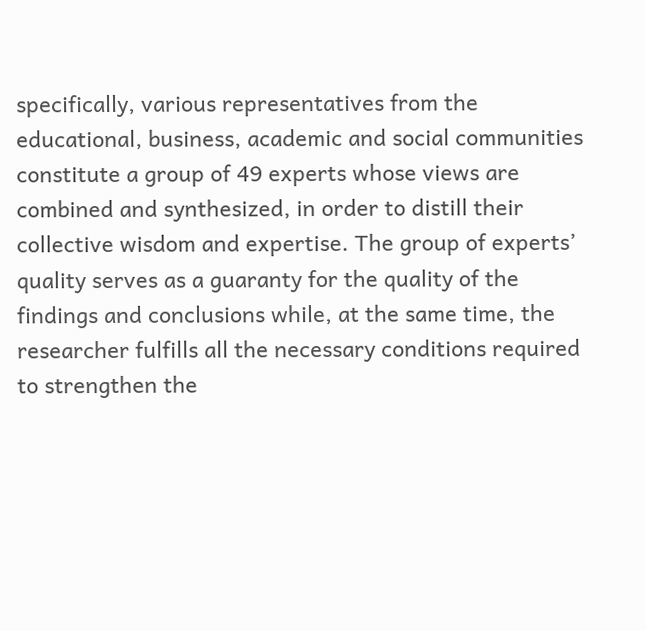specifically, various representatives from the educational, business, academic and social communities constitute a group of 49 experts whose views are combined and synthesized, in order to distill their collective wisdom and expertise. The group of experts’ quality serves as a guaranty for the quality of the findings and conclusions while, at the same time, the researcher fulfills all the necessary conditions required to strengthen the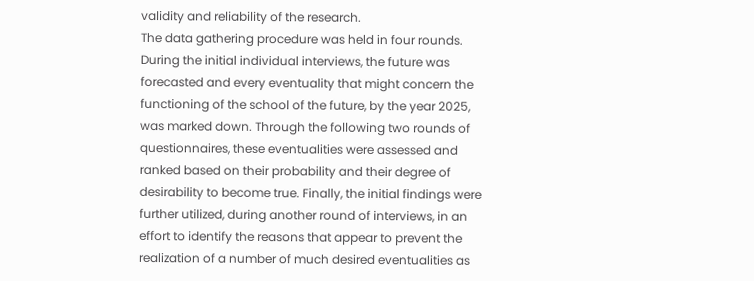validity and reliability of the research.
The data gathering procedure was held in four rounds. During the initial individual interviews, the future was forecasted and every eventuality that might concern the functioning of the school of the future, by the year 2025, was marked down. Through the following two rounds of questionnaires, these eventualities were assessed and ranked based on their probability and their degree of desirability to become true. Finally, the initial findings were further utilized, during another round of interviews, in an effort to identify the reasons that appear to prevent the realization of a number of much desired eventualities as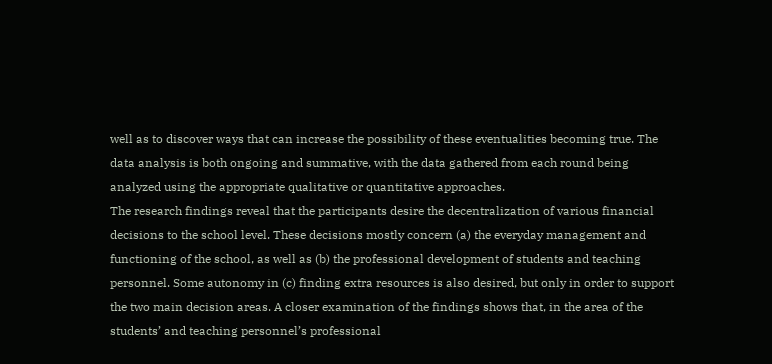well as to discover ways that can increase the possibility of these eventualities becoming true. The data analysis is both ongoing and summative, with the data gathered from each round being analyzed using the appropriate qualitative or quantitative approaches.
The research findings reveal that the participants desire the decentralization of various financial decisions to the school level. These decisions mostly concern (a) the everyday management and functioning of the school, as well as (b) the professional development of students and teaching personnel. Some autonomy in (c) finding extra resources is also desired, but only in order to support the two main decision areas. A closer examination of the findings shows that, in the area of the students’ and teaching personnel’s professional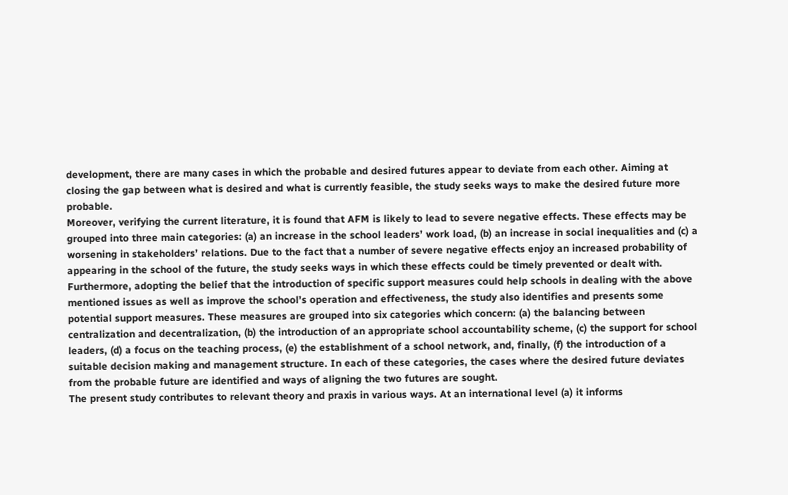development, there are many cases in which the probable and desired futures appear to deviate from each other. Aiming at closing the gap between what is desired and what is currently feasible, the study seeks ways to make the desired future more probable.
Moreover, verifying the current literature, it is found that AFM is likely to lead to severe negative effects. These effects may be grouped into three main categories: (a) an increase in the school leaders’ work load, (b) an increase in social inequalities and (c) a worsening in stakeholders’ relations. Due to the fact that a number of severe negative effects enjoy an increased probability of appearing in the school of the future, the study seeks ways in which these effects could be timely prevented or dealt with. Furthermore, adopting the belief that the introduction of specific support measures could help schools in dealing with the above mentioned issues as well as improve the school’s operation and effectiveness, the study also identifies and presents some potential support measures. These measures are grouped into six categories which concern: (a) the balancing between centralization and decentralization, (b) the introduction of an appropriate school accountability scheme, (c) the support for school leaders, (d) a focus on the teaching process, (e) the establishment of a school network, and, finally, (f) the introduction of a suitable decision making and management structure. In each of these categories, the cases where the desired future deviates from the probable future are identified and ways of aligning the two futures are sought.
The present study contributes to relevant theory and praxis in various ways. At an international level (a) it informs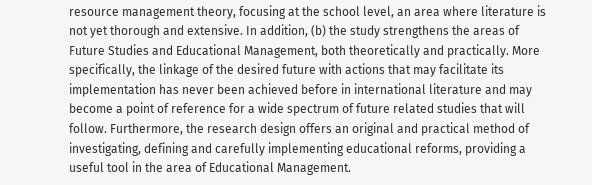resource management theory, focusing at the school level, an area where literature is not yet thorough and extensive. In addition, (b) the study strengthens the areas of Future Studies and Educational Management, both theoretically and practically. More specifically, the linkage of the desired future with actions that may facilitate its implementation has never been achieved before in international literature and may become a point of reference for a wide spectrum of future related studies that will follow. Furthermore, the research design offers an original and practical method of investigating, defining and carefully implementing educational reforms, providing a useful tool in the area of Educational Management.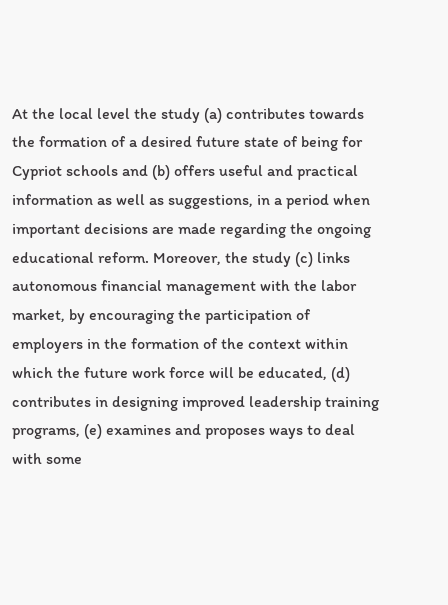At the local level the study (a) contributes towards the formation of a desired future state of being for Cypriot schools and (b) offers useful and practical information as well as suggestions, in a period when important decisions are made regarding the ongoing educational reform. Moreover, the study (c) links autonomous financial management with the labor market, by encouraging the participation of employers in the formation of the context within which the future work force will be educated, (d) contributes in designing improved leadership training programs, (e) examines and proposes ways to deal with some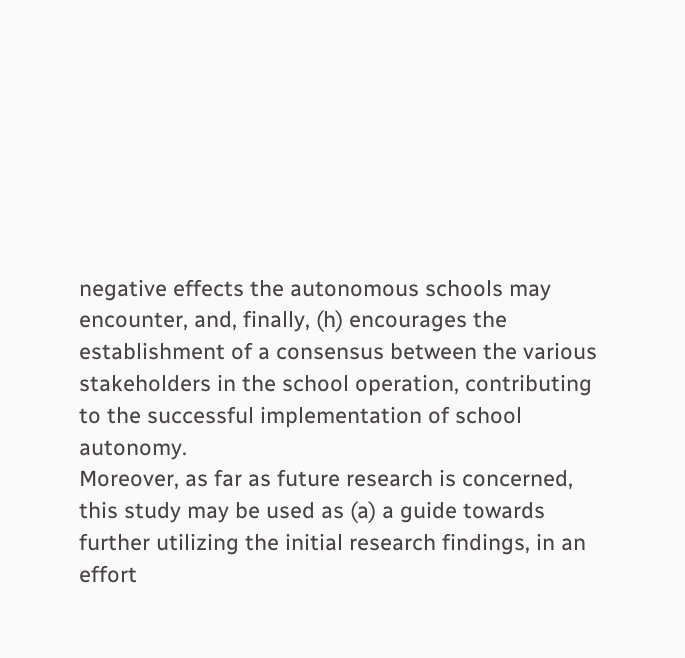negative effects the autonomous schools may encounter, and, finally, (h) encourages the establishment of a consensus between the various stakeholders in the school operation, contributing to the successful implementation of school autonomy.
Moreover, as far as future research is concerned, this study may be used as (a) a guide towards further utilizing the initial research findings, in an effort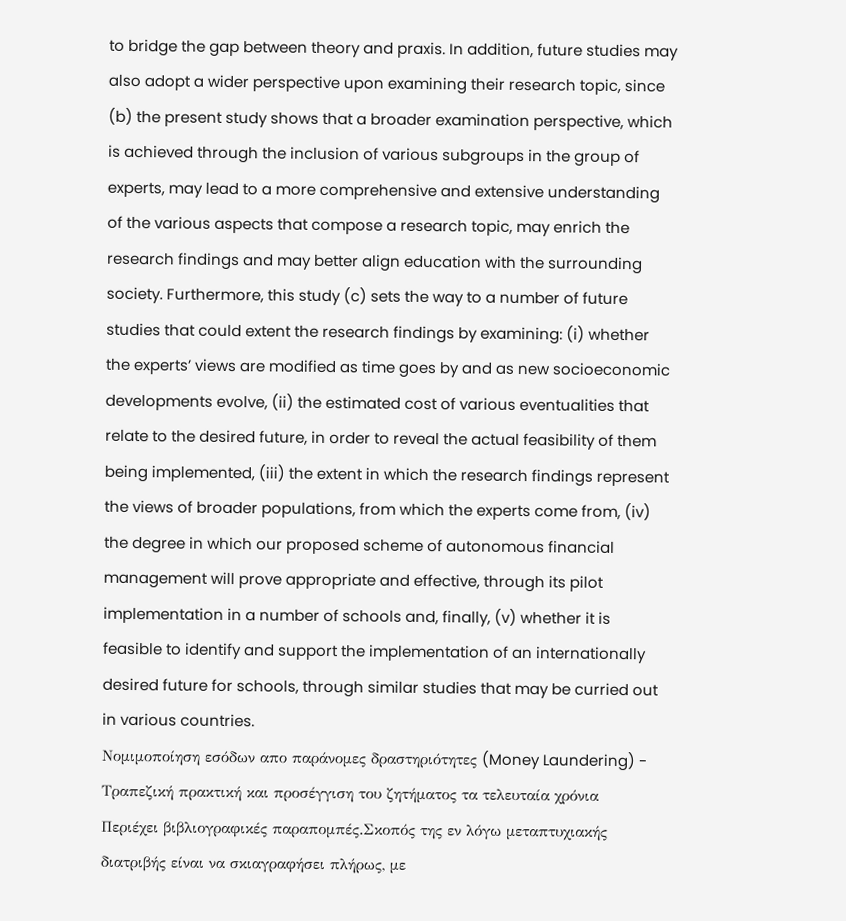to bridge the gap between theory and praxis. In addition, future studies may also adopt a wider perspective upon examining their research topic, since (b) the present study shows that a broader examination perspective, which is achieved through the inclusion of various subgroups in the group of experts, may lead to a more comprehensive and extensive understanding of the various aspects that compose a research topic, may enrich the research findings and may better align education with the surrounding society. Furthermore, this study (c) sets the way to a number of future studies that could extent the research findings by examining: (i) whether the experts’ views are modified as time goes by and as new socioeconomic developments evolve, (ii) the estimated cost of various eventualities that relate to the desired future, in order to reveal the actual feasibility of them being implemented, (iii) the extent in which the research findings represent the views of broader populations, from which the experts come from, (iv) the degree in which our proposed scheme of autonomous financial management will prove appropriate and effective, through its pilot implementation in a number of schools and, finally, (v) whether it is feasible to identify and support the implementation of an internationally desired future for schools, through similar studies that may be curried out in various countries.
Νομιμοποίηση εσόδων απο παράνομες δραστηριότητες (Money Laundering) - Τραπεζική πρακτική και προσέγγιση του ζητήματος τα τελευταία χρόνια
Περιέχει βιβλιογραφικές παραπομπές.Σκοπός της εν λόγω μεταπτυχιακής διατριβής είναι να σκιαγραφήσει πλήρως, με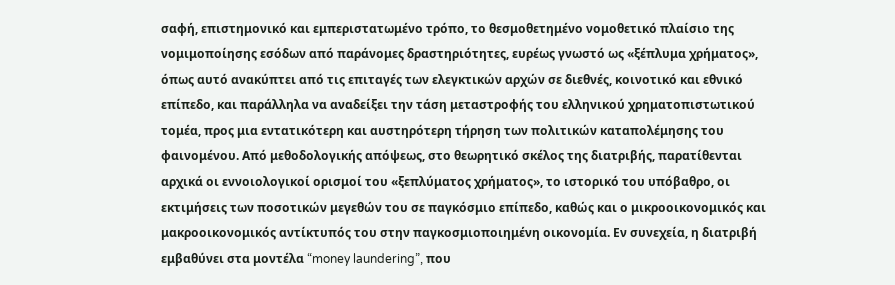σαφή, επιστημονικό και εμπεριστατωμένο τρόπο, το θεσμοθετημένο νομοθετικό πλαίσιο της νομιμοποίησης εσόδων από παράνομες δραστηριότητες, ευρέως γνωστό ως «ξέπλυμα χρήματος», όπως αυτό ανακύπτει από τις επιταγές των ελεγκτικών αρχών σε διεθνές, κοινοτικό και εθνικό επίπεδο, και παράλληλα να αναδείξει την τάση μεταστροφής του ελληνικού χρηματοπιστωτικού τομέα, προς μια εντατικότερη και αυστηρότερη τήρηση των πολιτικών καταπολέμησης του φαινομένου. Από μεθοδολογικής απόψεως, στο θεωρητικό σκέλος της διατριβής, παρατίθενται αρχικά οι εννοιολογικοί ορισμοί του «ξεπλύματος χρήματος», το ιστορικό του υπόβαθρο, οι εκτιμήσεις των ποσοτικών μεγεθών του σε παγκόσμιο επίπεδο, καθώς και ο μικροοικονομικός και μακροοικονομικός αντίκτυπός του στην παγκοσμιοποιημένη οικονομία. Εν συνεχεία, η διατριβή εμβαθύνει στα μοντέλα “money laundering”, που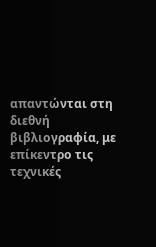απαντώνται στη διεθνή βιβλιογραφία, με επίκεντρο τις τεχνικές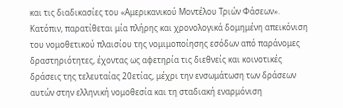και τις διαδικασίες του «Αμερικανικού Μοντέλου Τριών Φάσεων». Κατόπιν, παρατίθεται μία πλήρης και χρονολογικά δομημένη απεικόνιση του νομοθετικού πλαισίου της νομιμοποίησης εσόδων από παράνομες δραστηριότητες, έχοντας ως αφετηρία τις διεθνείς και κοινοτικές δράσεις της τελευταίας 20ετίας, μέχρι την ενσωμάτωση των δράσεων αυτών στην ελληνική νομοθεσία και τη σταδιακή εναρμόνιση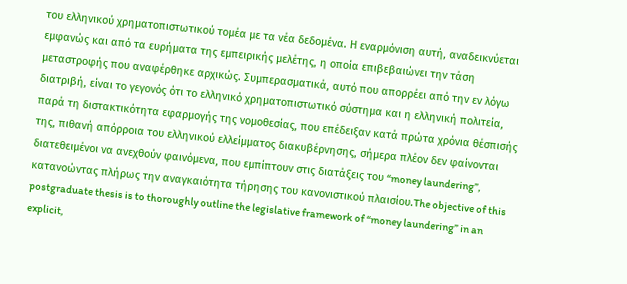του ελληνικού χρηματοπιστωτικού τομέα με τα νέα δεδομένα. Η εναρμόνιση αυτή, αναδεικνύεται εμφανώς και από τα ευρήματα της εμπειρικής μελέτης, η οποία επιβεβαιώνει την τάση μεταστροφής που αναφέρθηκε αρχικώς. Συμπερασματικά, αυτό που απορρέει από την εν λόγω διατριβή, είναι το γεγονός ότι το ελληνικό χρηματοπιστωτικό σύστημα και η ελληνική πολιτεία, παρά τη διστακτικότητα εφαρμογής της νομοθεσίας, που επέδειξαν κατά πρώτα χρόνια θέσπισής της, πιθανή απόρροια του ελληνικού ελλείμματος διακυβέρνησης, σήμερα πλέον δεν φαίνονται διατεθειμένοι να ανεχθούν φαινόμενα, που εμπίπτουν στις διατάξεις του “money laundering”, κατανοώντας πλήρως την αναγκαιότητα τήρησης του κανονιστικού πλαισίου.The objective of this postgraduate thesis is to thoroughly outline the legislative framework of “money laundering” in an explicit,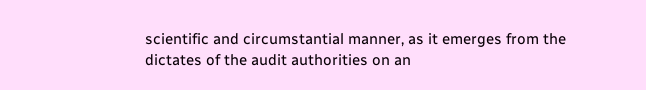scientific and circumstantial manner, as it emerges from the dictates of the audit authorities on an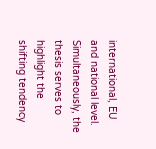international, EU and national level. Simultaneously, the thesis serves to highlight the shifting tendency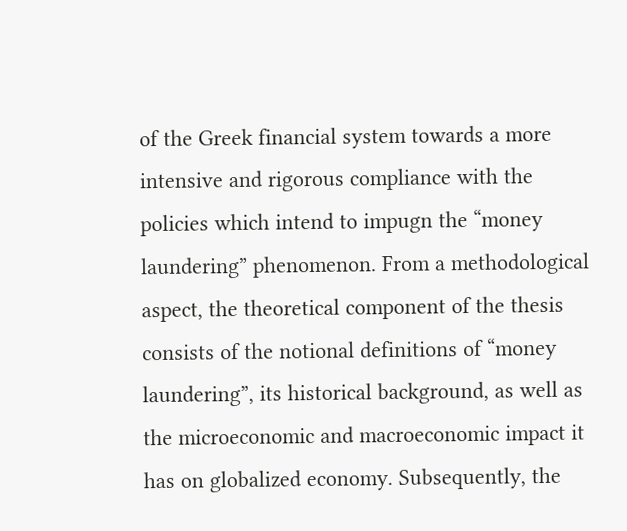of the Greek financial system towards a more intensive and rigorous compliance with the policies which intend to impugn the “money laundering” phenomenon. From a methodological aspect, the theoretical component of the thesis consists of the notional definitions of “money laundering”, its historical background, as well as the microeconomic and macroeconomic impact it has on globalized economy. Subsequently, the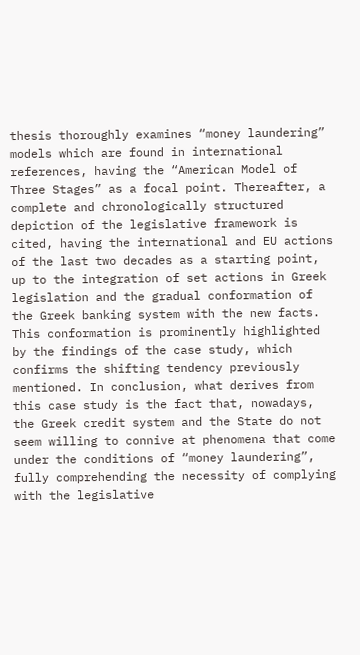thesis thoroughly examines “money laundering” models which are found in international references, having the “American Model of Three Stages” as a focal point. Thereafter, a complete and chronologically structured depiction of the legislative framework is cited, having the international and EU actions of the last two decades as a starting point, up to the integration of set actions in Greek legislation and the gradual conformation of the Greek banking system with the new facts. This conformation is prominently highlighted by the findings of the case study, which confirms the shifting tendency previously mentioned. In conclusion, what derives from this case study is the fact that, nowadays, the Greek credit system and the State do not seem willing to connive at phenomena that come under the conditions of “money laundering”, fully comprehending the necessity of complying with the legislative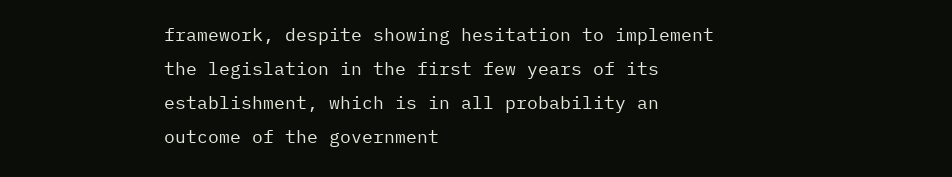framework, despite showing hesitation to implement the legislation in the first few years of its establishment, which is in all probability an outcome of the government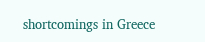shortcomings in Greece